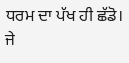ਧਰਮ ਦਾ ਪੱਖ ਹੀ ਛੱਡੋ। ਜੇ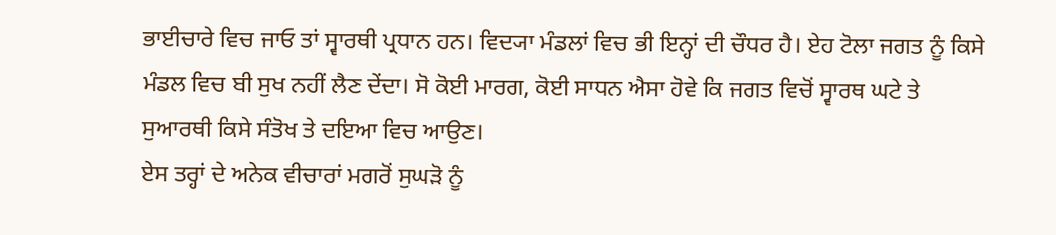ਭਾਈਚਾਰੇ ਵਿਚ ਜਾਓ ਤਾਂ ਸ੍ਵਾਰਥੀ ਪ੍ਰਧਾਨ ਹਨ। ਵਿਦ੍ਯਾ ਮੰਡਲਾਂ ਵਿਚ ਭੀ ਇਨ੍ਹਾਂ ਦੀ ਚੌਧਰ ਹੈ। ਏਹ ਟੋਲਾ ਜਗਤ ਨੂੰ ਕਿਸੇ ਮੰਡਲ ਵਿਚ ਬੀ ਸੁਖ ਨਹੀਂ ਲੈਣ ਦੇਂਦਾ। ਸੋ ਕੋਈ ਮਾਰਗ, ਕੋਈ ਸਾਧਨ ਐਸਾ ਹੋਵੇ ਕਿ ਜਗਤ ਵਿਚੋਂ ਸ੍ਵਾਰਥ ਘਟੇ ਤੇ ਸੁਆਰਥੀ ਕਿਸੇ ਸੰਤੋਖ ਤੇ ਦਇਆ ਵਿਚ ਆਉਣ।
ਏਸ ਤਰ੍ਹਾਂ ਦੇ ਅਨੇਕ ਵੀਚਾਰਾਂ ਮਗਰੋਂ ਸੁਘੜੋ ਨੂੰ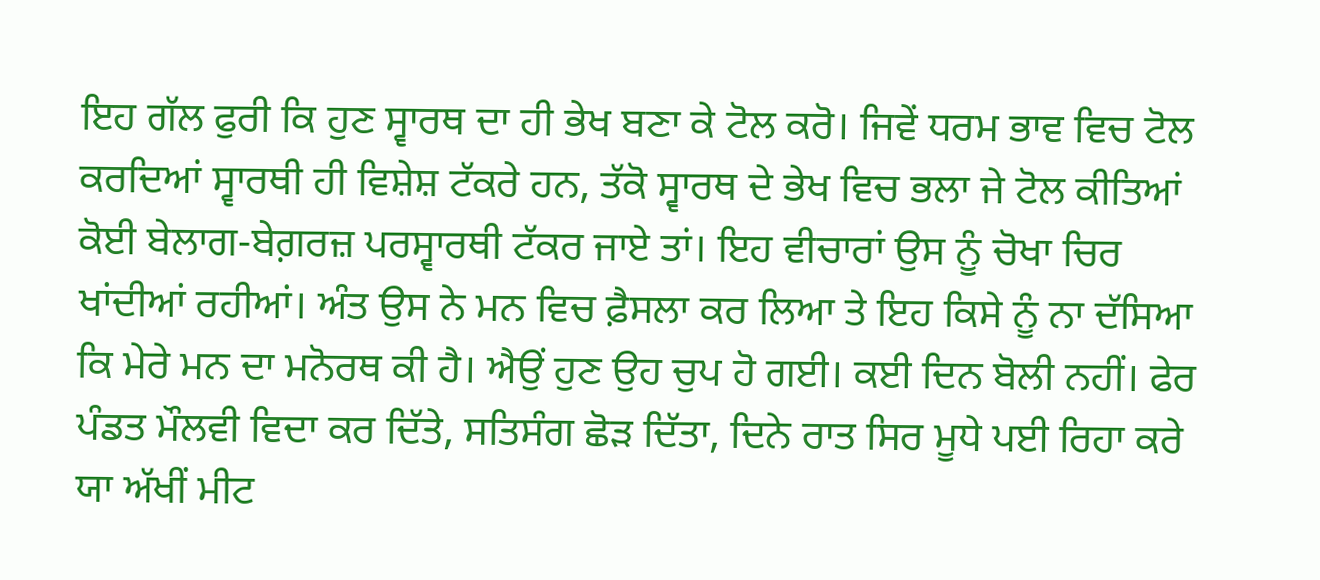ਇਹ ਗੱਲ ਫੁਰੀ ਕਿ ਹੁਣ ਸ੍ਵਾਰਥ ਦਾ ਹੀ ਭੇਖ ਬਣਾ ਕੇ ਟੋਲ ਕਰੋ। ਜਿਵੇਂ ਧਰਮ ਭਾਵ ਵਿਚ ਟੋਲ ਕਰਦਿਆਂ ਸ੍ਵਾਰਥੀ ਹੀ ਵਿਸ਼ੇਸ਼ ਟੱਕਰੇ ਹਨ, ਤੱਕੋ ਸ੍ਵਾਰਥ ਦੇ ਭੇਖ ਵਿਚ ਭਲਾ ਜੇ ਟੋਲ ਕੀਤਿਆਂ ਕੋਈ ਬੇਲਾਗ-ਬੇਗ਼ਰਜ਼ ਪਰਸ੍ਵਾਰਥੀ ਟੱਕਰ ਜਾਏ ਤਾਂ। ਇਹ ਵੀਚਾਰਾਂ ਉਸ ਨੂੰ ਚੋਖਾ ਚਿਰ ਖਾਂਦੀਆਂ ਰਹੀਆਂ। ਅੰਤ ਉਸ ਨੇ ਮਨ ਵਿਚ ਫ਼ੈਸਲਾ ਕਰ ਲਿਆ ਤੇ ਇਹ ਕਿਸੇ ਨੂੰ ਨਾ ਦੱਸਿਆ ਕਿ ਮੇਰੇ ਮਨ ਦਾ ਮਨੋਰਥ ਕੀ ਹੈ। ਐਉਂ ਹੁਣ ਉਹ ਚੁਪ ਹੋ ਗਈ। ਕਈ ਦਿਨ ਬੋਲੀ ਨਹੀਂ। ਫੇਰ ਪੰਡਤ ਮੌਲਵੀ ਵਿਦਾ ਕਰ ਦਿੱਤੇ, ਸਤਿਸੰਗ ਛੋੜ ਦਿੱਤਾ, ਦਿਨੇ ਰਾਤ ਸਿਰ ਮੂਧੇ ਪਈ ਰਿਹਾ ਕਰੇ ਯਾ ਅੱਖੀਂ ਮੀਟ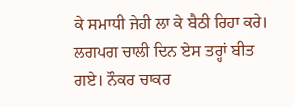ਕੇ ਸਮਾਧੀ ਜੇਹੀ ਲਾ ਕੇ ਬੈਠੀ ਰਿਹਾ ਕਰੇ। ਲਗਪਗ ਚਾਲੀ ਦਿਨ ਏਸ ਤਰ੍ਹਾਂ ਬੀਤ ਗਏ। ਨੌਕਰ ਚਾਕਰ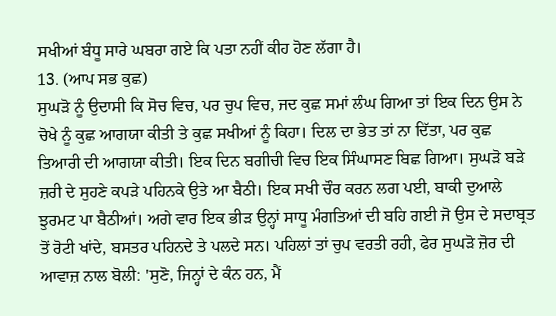ਸਖੀਆਂ ਬੰਧੂ ਸਾਰੇ ਘਬਰਾ ਗਏ ਕਿ ਪਤਾ ਨਹੀਂ ਕੀਹ ਹੋਣ ਲੱਗਾ ਹੈ।
13. (ਆਪ ਸਭ ਕੁਛ)
ਸੁਘੜੋ ਨੂੰ ਉਦਾਸੀ ਕਿ ਸੋਚ ਵਿਚ, ਪਰ ਚੁਪ ਵਿਚ, ਜਦ ਕੁਛ ਸਮਾਂ ਲੰਘ ਗਿਆ ਤਾਂ ਇਕ ਦਿਨ ਉਸ ਨੇ ਚੋਖੇ ਨੂੰ ਕੁਛ ਆਗਯਾ ਕੀਤੀ ਤੇ ਕੁਛ ਸਖੀਆਂ ਨੂੰ ਕਿਹਾ। ਦਿਲ ਦਾ ਭੇਤ ਤਾਂ ਨਾ ਦਿੱਤਾ, ਪਰ ਕੁਛ ਤਿਆਰੀ ਦੀ ਆਗਯਾ ਕੀਤੀ। ਇਕ ਦਿਨ ਬਗੀਚੀ ਵਿਚ ਇਕ ਸਿੰਘਾਸਣ ਬਿਛ ਗਿਆ। ਸੁਘੜੋ ਬੜੇ ਜ਼ਰੀ ਦੇ ਸੁਹਣੇ ਕਪੜੇ ਪਹਿਨਕੇ ਉਤੇ ਆ ਬੈਠੀ। ਇਕ ਸਖੀ ਚੌਰ ਕਰਨ ਲਗ ਪਈ, ਬਾਕੀ ਦੁਆਲੇ ਝੁਰਮਟ ਪਾ ਬੈਠੀਆਂ। ਅਗੇ ਵਾਰ ਇਕ ਭੀੜ ਉਨ੍ਹਾਂ ਸਾਧੂ ਮੰਗਤਿਆਂ ਦੀ ਬਹਿ ਗਈ ਜੋ ਉਸ ਦੇ ਸਦਾਬ੍ਰਤ ਤੋਂ ਰੋਟੀ ਖਾਂਦੇ, ਬਸਤਰ ਪਹਿਨਦੇ ਤੇ ਪਲਦੇ ਸਨ। ਪਹਿਲਾਂ ਤਾਂ ਚੁਪ ਵਰਤੀ ਰਹੀ, ਫੇਰ ਸੁਘੜੋ ਜ਼ੋਰ ਦੀ ਆਵਾਜ਼ ਨਾਲ ਬੋਲੀ: 'ਸੁਣੋ, ਜਿਨ੍ਹਾਂ ਦੇ ਕੰਨ ਹਨ, ਮੈਂ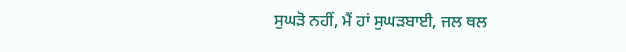ਸੁਘੜੋ ਨਹੀਂ, ਮੈਂ ਹਾਂ ਸੁਘੜਬਾਈ, ਜਲ ਥਲ